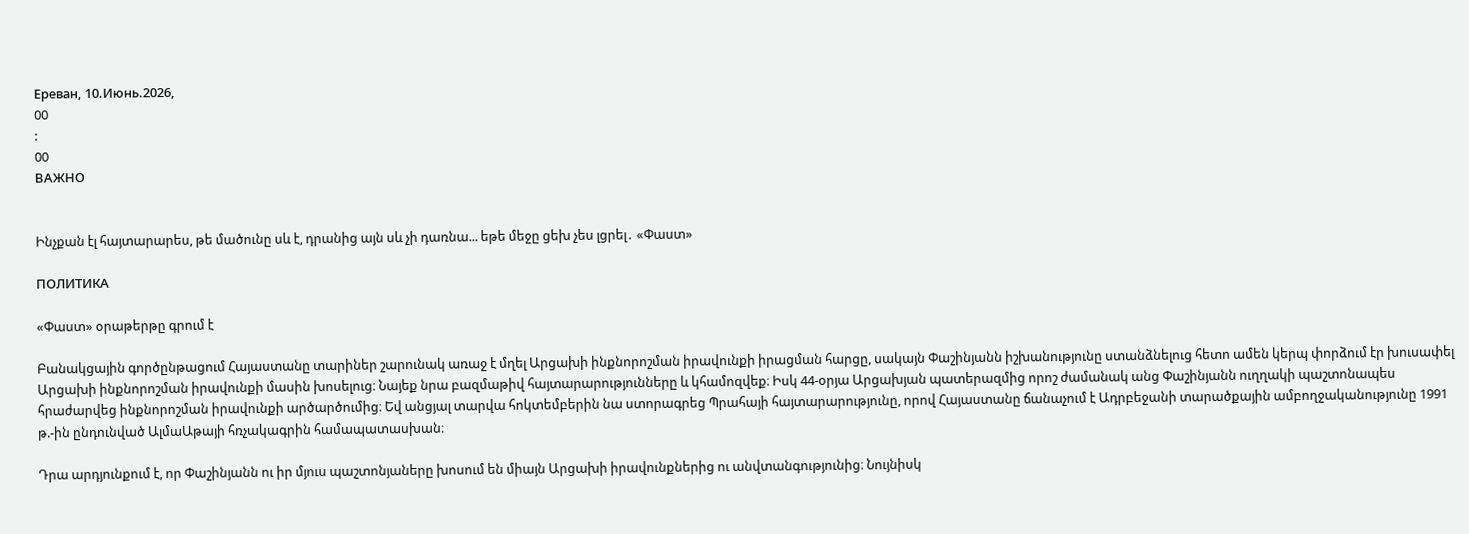Ереван, 10.Июнь.2026,
00
:
00
ВАЖНО


Ինչքան էլ հայտարարես, թե մածունը սև է, դրանից այն սև չի դառնա... եթե մեջը ցեխ չես լցրել․ «Փաստ»

ПОЛИТИКА

«Փաստ» օրաթերթը գրում է

Բանակցային գործընթացում Հայաստանը տարիներ շարունակ առաջ է մղել Արցախի ինքնորոշման իրավունքի իրացման հարցը, սակայն Փաշինյանն իշխանությունը ստանձնելուց հետո ամեն կերպ փորձում էր խուսափել Արցախի ինքնորոշման իրավունքի մասին խոսելուց։ Նայեք նրա բազմաթիվ հայտարարությունները և կհամոզվեք։ Իսկ 44-օրյա Արցախյան պատերազմից որոշ ժամանակ անց Փաշինյանն ուղղակի պաշտոնապես հրաժարվեց ինքնորոշման իրավունքի արծարծումից։ Եվ անցյալ տարվա հոկտեմբերին նա ստորագրեց Պրահայի հայտարարությունը, որով Հայաստանը ճանաչում է Ադրբեջանի տարածքային ամբողջականությունը 1991 թ.-ին ընդունված ԱլմաԱթայի հռչակագրին համապատասխան։

Դրա արդյունքում է, որ Փաշինյանն ու իր մյուս պաշտոնյաները խոսում են միայն Արցախի իրավունքներից ու անվտանգությունից։ Նույնիսկ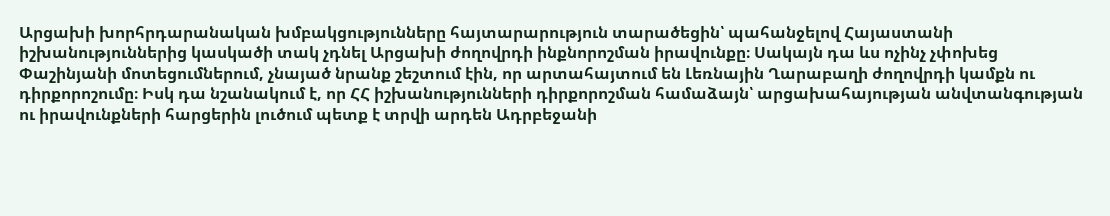Արցախի խորհրդարանական խմբակցությունները հայտարարություն տարածեցին՝ պահանջելով Հայաստանի իշխանություններից կասկածի տակ չդնել Արցախի ժողովրդի ինքնորոշման իրավունքը։ Սակայն դա ևս ոչինչ չփոխեց Փաշինյանի մոտեցումներում, չնայած նրանք շեշտում էին, որ արտահայտում են Լեռնային Ղարաբաղի ժողովրդի կամքն ու դիրքորոշումը։ Իսկ դա նշանակում է, որ ՀՀ իշխանությունների դիրքորոշման համաձայն՝ արցախահայության անվտանգության ու իրավունքների հարցերին լուծում պետք է տրվի արդեն Ադրբեջանի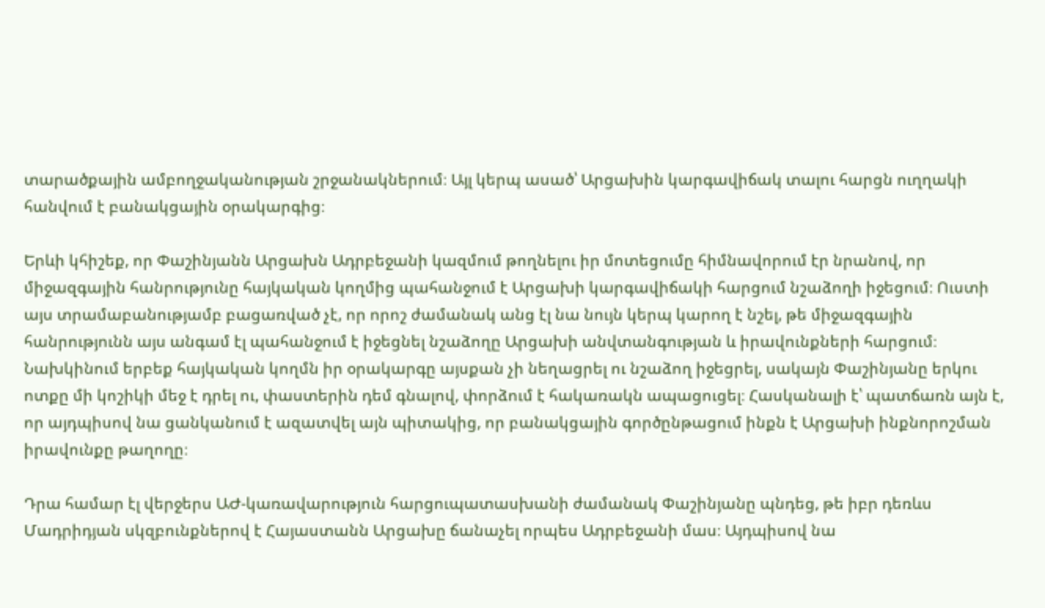տարածքային ամբողջականության շրջանակներում։ Այլ կերպ ասած՝ Արցախին կարգավիճակ տալու հարցն ուղղակի հանվում է բանակցային օրակարգից։

Երևի կհիշեք, որ Փաշինյանն Արցախն Ադրբեջանի կազմում թողնելու իր մոտեցումը հիմնավորում էր նրանով, որ միջազգային հանրությունը հայկական կողմից պահանջում է Արցախի կարգավիճակի հարցում նշաձողի իջեցում։ Ուստի այս տրամաբանությամբ բացառված չէ, որ որոշ ժամանակ անց էլ նա նույն կերպ կարող է նշել, թե միջազգային հանրությունն այս անգամ էլ պահանջում է իջեցնել նշաձողը Արցախի անվտանգության և իրավունքների հարցում։ Նախկինում երբեք հայկական կողմն իր օրակարգը այսքան չի նեղացրել ու նշաձող իջեցրել, սակայն Փաշինյանը երկու ոտքը մի կոշիկի մեջ է դրել ու, փաստերին դեմ գնալով, փորձում է հակառակն ապացուցել։ Հասկանալի է՝ պատճառն այն է, որ այդպիսով նա ցանկանում է ազատվել այն պիտակից, որ բանակցային գործընթացում ինքն է Արցախի ինքնորոշման իրավունքը թաղողը։

Դրա համար էլ վերջերս ԱԺ-կառավարություն հարցուպատասխանի ժամանակ Փաշինյանը պնդեց, թե իբր դեռևս Մադրիդյան սկզբունքներով է Հայաստանն Արցախը ճանաչել որպես Ադրբեջանի մաս։ Այդպիսով նա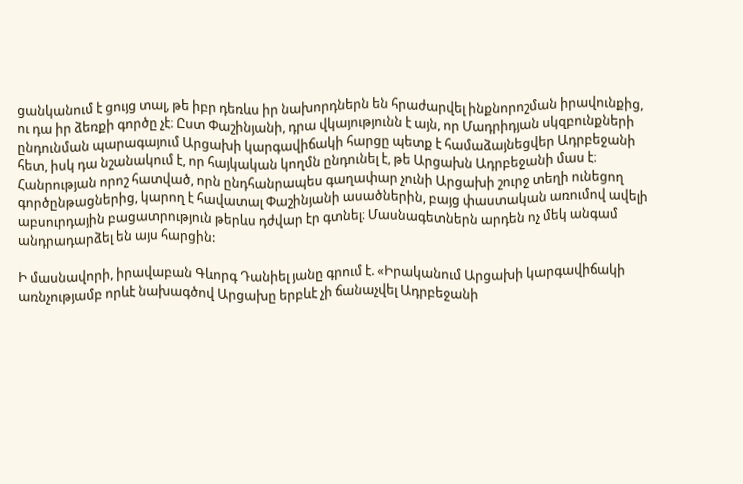ցանկանում է ցույց տալ, թե իբր դեռևս իր նախորդներն են հրաժարվել ինքնորոշման իրավունքից, ու դա իր ձեռքի գործը չէ։ Ըստ Փաշինյանի, դրա վկայությունն է այն, որ Մադրիդյան սկզբունքների ընդունման պարագայում Արցախի կարգավիճակի հարցը պետք է համաձայնեցվեր Ադրբեջանի հետ, իսկ դա նշանակում է, որ հայկական կողմն ընդունել է, թե Արցախն Ադրբեջանի մաս է։ Հանրության որոշ հատված, որն ընդհանրապես գաղափար չունի Արցախի շուրջ տեղի ունեցող գործընթացներից, կարող է հավատալ Փաշինյանի ասածներին, բայց փաստական առումով ավելի աբսուրդային բացատրություն թերևս դժվար էր գտնել։ Մասնագետներն արդեն ոչ մեկ անգամ անդրադարձել են այս հարցին:

Ի մասնավորի, իրավաբան Գևորգ Դանիել յանը գրում է. «Իրականում Արցախի կարգավիճակի առնչությամբ որևէ նախագծով Արցախը երբևէ չի ճանաչվել Ադրբեջանի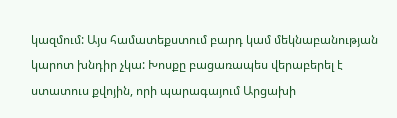կազմում: Այս համատեքստում բարդ կամ մեկնաբանության կարոտ խնդիր չկա: Խոսքը բացառապես վերաբերել է ստատուս քվոյին, որի պարագայում Արցախի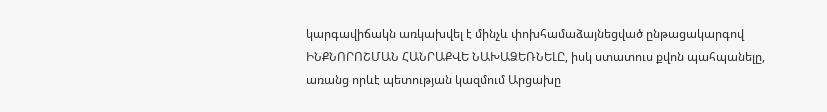կարգավիճակն առկախվել է մինչև փոխհամաձայնեցված ընթացակարգով ԻՆՔՆՈՐՈՇՄԱՆ ՀԱՆՐԱՔՎԵ ՆԱԽԱՁԵՌՆԵԼԸ, իսկ ստատուս քվոն պահպանելը, առանց որևէ պետության կազմում Արցախը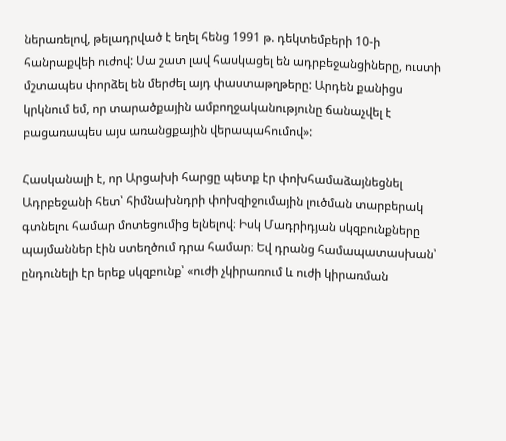ներառելով, թելադրված է եղել հենց 1991 թ. դեկտեմբերի 10-ի հանրաքվեի ուժով: Սա շատ լավ հասկացել են ադրբեջանցիները, ուստի մշտապես փորձել են մերժել այդ փաստաթղթերը: Արդեն քանիցս կրկնում եմ, որ տարածքային ամբողջականությունը ճանաչվել է բացառապես այս առանցքային վերապահումով»:

Հասկանալի է, որ Արցախի հարցը պետք էր փոխհամաձայնեցնել Ադրբեջանի հետ՝ հիմնախնդրի փոխզիջումային լուծման տարբերակ գտնելու համար մոտեցումից ելնելով։ Իսկ Մադրիդյան սկզբունքները պայմաններ էին ստեղծում դրա համար։ Եվ դրանց համապատասխան՝ ընդունելի էր երեք սկզբունք՝ «ուժի չկիրառում և ուժի կիրառման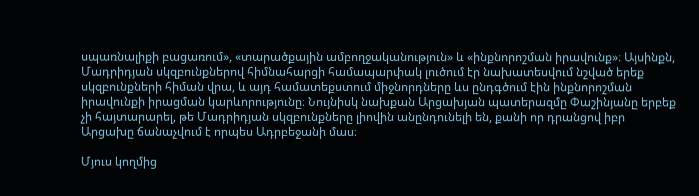սպառնալիքի բացառում», «տարածքային ամբողջականություն» և «ինքնորոշման իրավունք»։ Այսինքն, Մադրիդյան սկզբունքներով հիմնահարցի համապարփակ լուծում էր նախատեսվում նշված երեք սկզբունքների հիման վրա, և այդ համատեքստում միջնորդները ևս ընդգծում էին ինքնորոշման իրավունքի իրացման կարևորությունը։ Նույնիսկ նախքան Արցախյան պատերազմը Փաշինյանը երբեք չի հայտարարել, թե Մադրիդյան սկզբունքները լիովին անընդունելի են, քանի որ դրանցով իբր Արցախը ճանաչվում է որպես Ադրբեջանի մաս։

Մյուս կողմից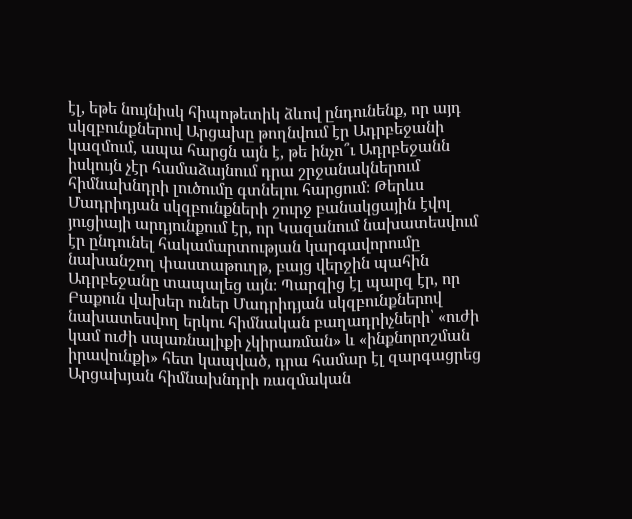էլ, եթե նույնիսկ հիպոթետիկ ձևով ընդունենք, որ այդ սկզբունքներով Արցախը թողնվում էր Ադրբեջանի կազմում, ապա հարցն այն է, թե ինչո՞ւ Ադրբեջանն իսկույն չէր համաձայնում դրա շրջանակներում հիմնախնդրի լուծումը գտնելու հարցում։ Թերևս Մադրիդյան սկզբունքների շուրջ բանակցային էվոլ յուցիայի արդյունքում էր, որ Կազանում նախատեսվում էր ընդունել հակամարտության կարգավորումը նախանշող փաստաթուղթ, բայց վերջին պահին Ադրբեջանը տապալեց այն։ Պարզից էլ պարզ էր, որ Բաքուն վախեր ուներ Մադրիդյան սկզբունքներով նախատեսվող երկու հիմնական բաղադրիչների՝ «ուժի կամ ուժի սպառնալիքի չկիրառման» և «ինքնորոշման իրավունքի» հետ կապված, դրա համար էլ զարգացրեց Արցախյան հիմնախնդրի ռազմական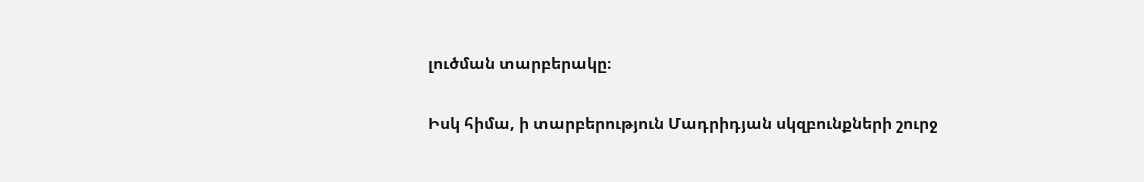լուծման տարբերակը։

Իսկ հիմա, ի տարբերություն Մադրիդյան սկզբունքների շուրջ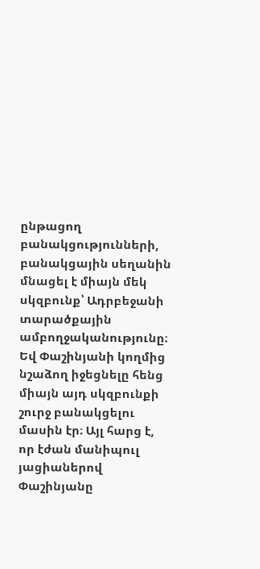ընթացող բանակցությունների, բանակցային սեղանին մնացել է միայն մեկ սկզբունք՝ Ադրբեջանի տարածքային ամբողջականությունը։ Եվ Փաշինյանի կողմից նշաձող իջեցնելը հենց միայն այդ սկզբունքի շուրջ բանակցելու մասին էր։ Այլ հարց է, որ էժան մանիպուլ յացիաներով Փաշինյանը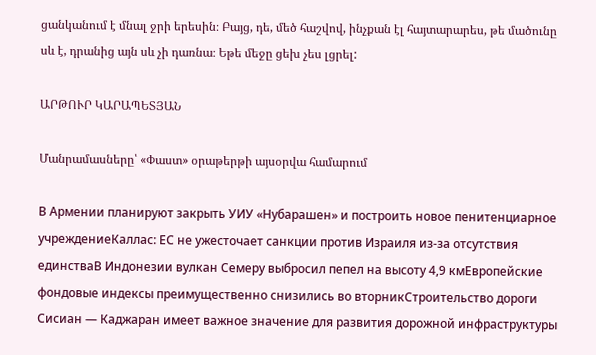ցանկանում է մնալ ջրի երեսին։ Բայց, դե, մեծ հաշվով, ինչքան էլ հայտարարես, թե մածունը սև է, դրանից այն սև չի դառնա։ Եթե մեջը ցեխ չես լցրել:

ԱՐԹՈՒՐ ԿԱՐԱՊԵՏՅԱՆ

Մանրամասները՝ «Փաստ» օրաթերթի այսօրվա համարում

В Армении планируют закрыть УИУ «Нубарашен» и построить новое пенитенциарное учреждениеКаллас: ЕС не ужесточает санкции против Израиля из-за отсутствия единстваВ Индонезии вулкан Семеру выбросил пепел на высоту 4,9 кмЕвропейские фондовые индексы преимущественно снизились во вторникСтроительство дороги Сисиан — Каджаран имеет важное значение для развития дорожной инфраструктуры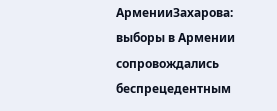АрменииЗахарова: выборы в Армении сопровождались беспрецедентным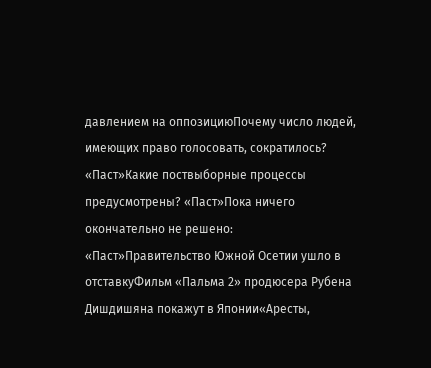давлением на оппозициюПочему число людей, имеющих право голосовать, сократилось? «Паст»Какие поствыборные процессы предусмотрены? «Паст»Пока ничего окончательно не решено: «Паст»Правительство Южной Осетии ушло в отставкуФильм «Пальма 2» продюсера Рубена Дишдишяна покажут в Японии«Аресты,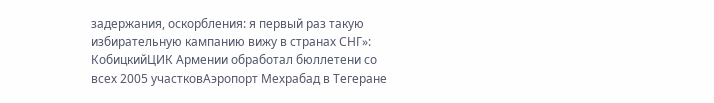задержания, оскорбления: я первый раз такую избирательную кампанию вижу в странах СНГ»: КобицкийЦИК Армении обработал бюллетени со всех 2005 участковАэропорт Мехрабад в Тегеране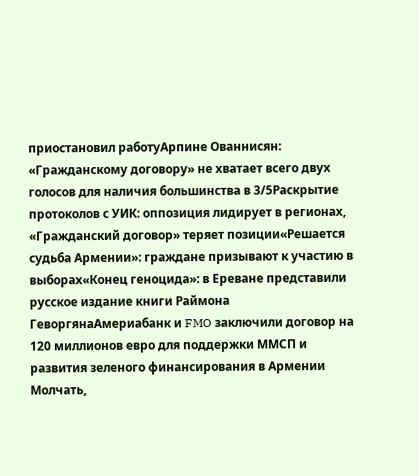приостановил работуАрпине Ованнисян: «Гражданскому договору» не хватает всего двух голосов для наличия большинства в 3/5Раскрытие протоколов с УИК: оппозиция лидирует в регионах, «Гражданский договор» теряет позиции«Решается судьба Армении»: граждане призывают к участию в выборах«Конец геноцида»: в Ереване представили русское издание книги Раймона ГеворгянаАмериабанк и FMO заключили договор на 120 миллионов евро для поддержки ММСП и развития зеленого финансирования в Армении Молчать,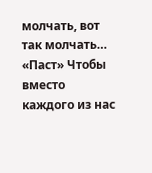молчать, вот так молчать… «Паст» Чтобы вместо каждого из нас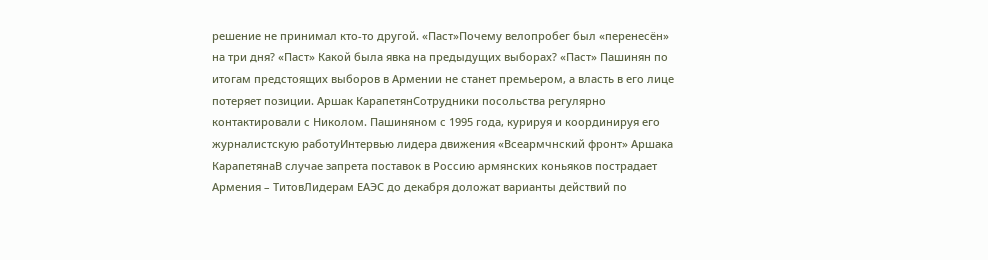решение не принимал кто-то другой. «Паст»Почему велопробег был «перенесён» на три дня? «Паст» Какой была явка на предыдущих выборах? «Паст» Пашинян по итогам предстоящих выборов в Армении не станет премьером, а власть в его лице потеряет позиции. Аршак КарапетянСотрудники посольства регулярно контактировали с Николом. Пашиняном с 1995 года, курируя и координируя его журналистскую работуИнтервью лидера движения «Всеармчнский фронт» Аршака КарапетянаВ случае запрета поставок в Россию армянских коньяков пострадает Армения – ТитовЛидерам ЕАЭС до декабря доложат варианты действий по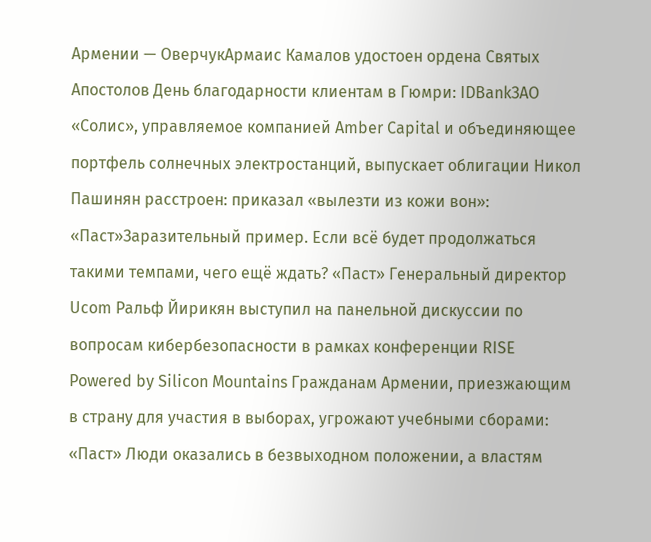Армении — ОверчукАрмаис Камалов удостоен ордена Святых Апостолов День благодарности клиентам в Гюмри: IDBankЗАО «Солис», управляемое компанией Amber Capital и объединяющее портфель солнечных электростанций, выпускает облигации Никол Пашинян расстроен: приказал «вылезти из кожи вон»: «Паст»Заразительный пример. Если всё будет продолжаться такими темпами, чего ещё ждать? «Паст» Генеральный директор Ucom Ральф Йирикян выступил на панельной дискуссии по вопросам кибербезопасности в рамках конференции RISE Powered by Silicon Mountains Гражданам Армении, приезжающим в страну для участия в выборах, угрожают учебными сборами: «Паст» Люди оказались в безвыходном положении, а властям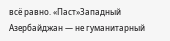всё равно. «Паст»Западный Азербайджан — не гуманитарный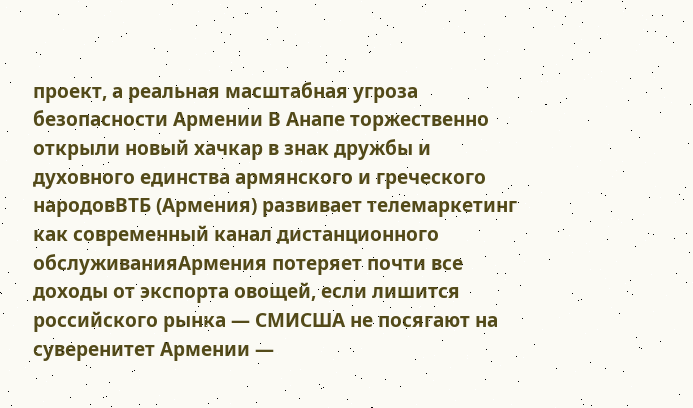проект, а реальная масштабная угроза безопасности Армении В Анапе торжественно открыли новый хачкар в знак дружбы и духовного единства армянского и греческого народовВТБ (Армения) развивает телемаркетинг как современный канал дистанционного обслуживанияАрмения потеряет почти все доходы от экспорта овощей, если лишится российского рынка — СМИСША не посягают на суверенитет Армении —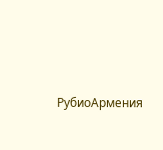РубиоАрмения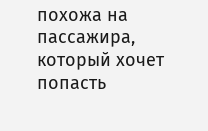похожа на пассажира, который хочет попасть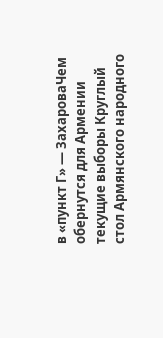в «пункт Г» — ЗахароваЧем обернутся для Армении текущие выборы Круглый стол Армянского народного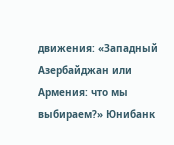движения: «Западный Азербайджан или Армения: что мы выбираем?» Юнибанк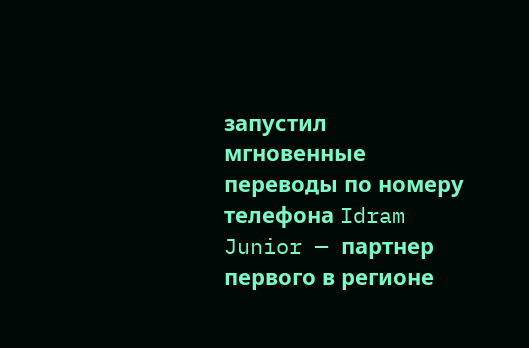запустил мгновенные переводы по номеру телефона Idram Junior — партнер первого в регионе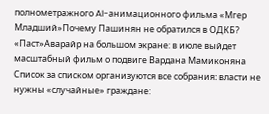полнометражного AI-анимационного фильма «Мгер Младший»Почему Пашинян не обратился в ОДКБ? «Паст»Аварайр на большом экране: в июле выйдет масштабный фильм о подвиге Вардана Мамиконяна Список за списком организуются все собрания։ власти не нужны «случайные» граждане: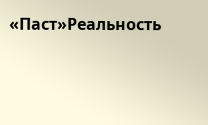«Паст»Реальность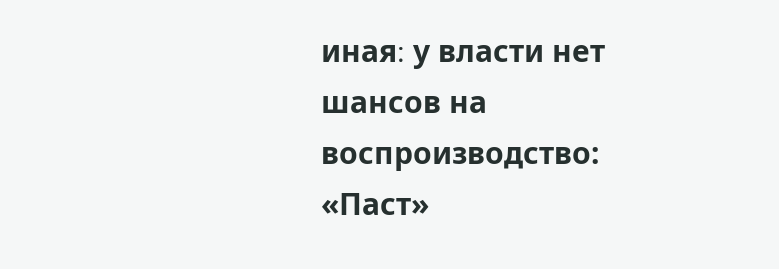иная։ у власти нет шансов на воспроизводство: «Паст»